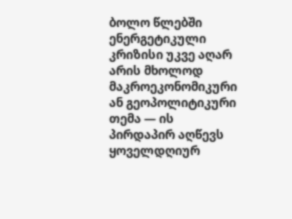ბოლო წლებში ენერგეტიკული კრიზისი უკვე აღარ არის მხოლოდ მაკროეკონომიკური ან გეოპოლიტიკური თემა — ის პირდაპირ აღწევს ყოველდღიურ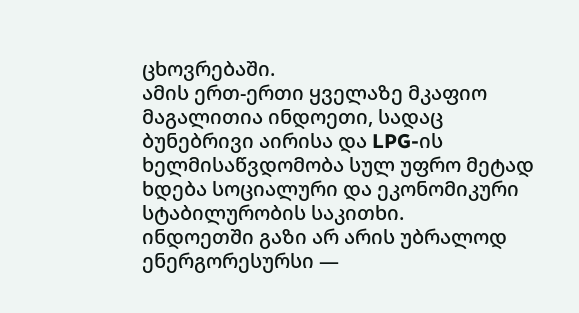ცხოვრებაში.
ამის ერთ-ერთი ყველაზე მკაფიო მაგალითია ინდოეთი, სადაც ბუნებრივი აირისა და LPG-ის ხელმისაწვდომობა სულ უფრო მეტად ხდება სოციალური და ეკონომიკური სტაბილურობის საკითხი.
ინდოეთში გაზი არ არის უბრალოდ ენერგორესურსი —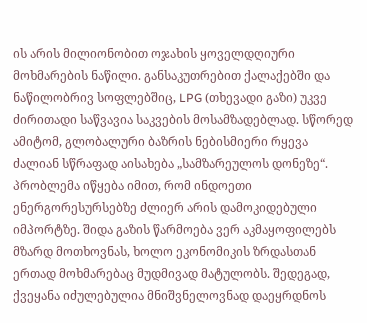ის არის მილიონობით ოჯახის ყოველდღიური მოხმარების ნაწილი. განსაკუთრებით ქალაქებში და ნაწილობრივ სოფლებშიც, LPG (თხევადი გაზი) უკვე ძირითადი საწვავია საკვების მოსამზადებლად. სწორედ ამიტომ, გლობალური ბაზრის ნებისმიერი რყევა ძალიან სწრაფად აისახება „სამზარეულოს დონეზე“.
პრობლემა იწყება იმით, რომ ინდოეთი ენერგორესურსებზე ძლიერ არის დამოკიდებული იმპორტზე. შიდა გაზის წარმოება ვერ აკმაყოფილებს მზარდ მოთხოვნას, ხოლო ეკონომიკის ზრდასთან ერთად მოხმარებაც მუდმივად მატულობს. შედეგად, ქვეყანა იძულებულია მნიშვნელოვნად დაეყრდნოს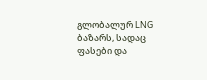გლობალურ LNG ბაზარს, სადაც ფასები და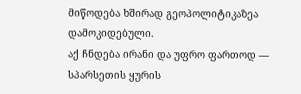მიწოდება ხშირად გეოპოლიტიკაზეა დამოკიდებული.
აქ ჩნდება ირანი და უფრო ფართოდ — სპარსეთის ყურის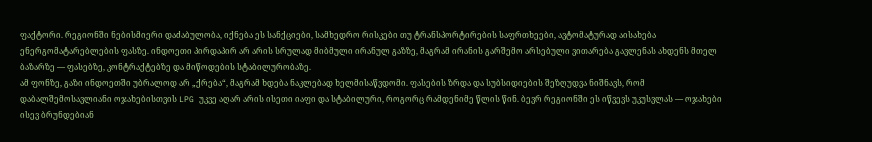ფაქტორი. რეგიონში ნებისმიერი დაძაბულობა, იქნება ეს სანქციები, სამხედრო რისკები თუ ტრანსპორტირების საფრთხეები, ავტომატურად აისახება ენერგომატარებლების ფასზე. ინდოეთი პირდაპირ არ არის სრულად მიბმული ირანულ გაზზე, მაგრამ ირანის გარშემო არსებული ვითარება გავლენას ახდენს მთელ ბაზარზე — ფასებზე, კონტრაქტებზე და მიწოდების სტაბილურობაზე.
ამ ფონზე, გაზი ინდოეთში უბრალოდ არ „ქრება“, მაგრამ ხდება ნაკლებად ხელმისაწვდომი. ფასების ზრდა და სუბსიდიების შეზღუდვა ნიშნავს, რომ დაბალშემოსავლიანი ოჯახებისთვის LPG უკვე აღარ არის ისეთი იაფი და სტაბილური, როგორც რამდენიმე წლის წინ. ბევრ რეგიონში ეს იწვევს უკუსვლას — ოჯახები ისევ ბრუნდებიან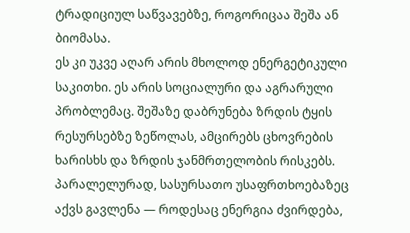ტრადიციულ საწვავებზე, როგორიცაა შეშა ან ბიომასა.
ეს კი უკვე აღარ არის მხოლოდ ენერგეტიკული საკითხი. ეს არის სოციალური და აგრარული პრობლემაც. შეშაზე დაბრუნება ზრდის ტყის რესურსებზე ზეწოლას, ამცირებს ცხოვრების ხარისხს და ზრდის ჯანმრთელობის რისკებს. პარალელურად, სასურსათო უსაფრთხოებაზეც აქვს გავლენა — როდესაც ენერგია ძვირდება,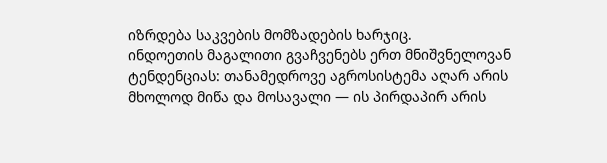იზრდება საკვების მომზადების ხარჯიც.
ინდოეთის მაგალითი გვაჩვენებს ერთ მნიშვნელოვან ტენდენციას: თანამედროვე აგროსისტემა აღარ არის მხოლოდ მიწა და მოსავალი — ის პირდაპირ არის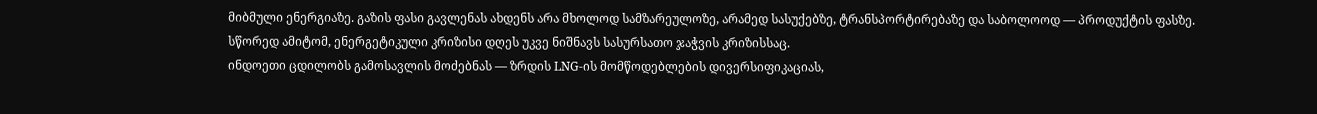მიბმული ენერგიაზე. გაზის ფასი გავლენას ახდენს არა მხოლოდ სამზარეულოზე, არამედ სასუქებზე, ტრანსპორტირებაზე და საბოლოოდ — პროდუქტის ფასზე.
სწორედ ამიტომ, ენერგეტიკული კრიზისი დღეს უკვე ნიშნავს სასურსათო ჯაჭვის კრიზისსაც.
ინდოეთი ცდილობს გამოსავლის მოძებნას — ზრდის LNG-ის მომწოდებლების დივერსიფიკაციას,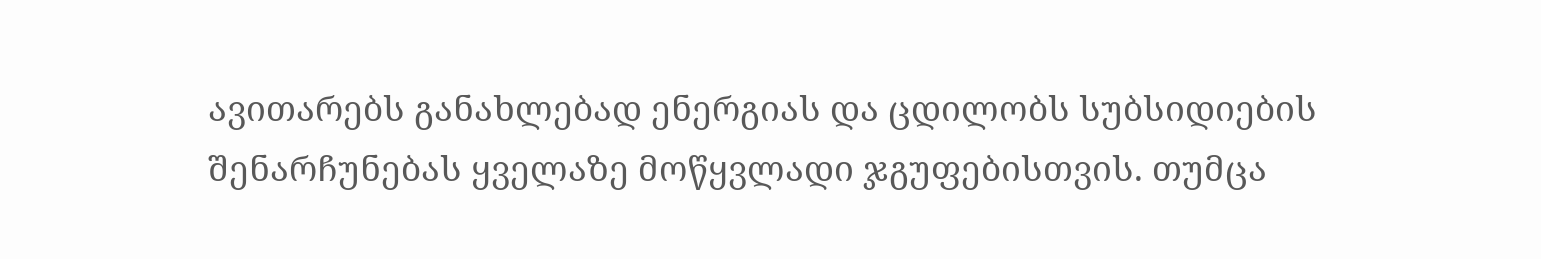ავითარებს განახლებად ენერგიას და ცდილობს სუბსიდიების შენარჩუნებას ყველაზე მოწყვლადი ჯგუფებისთვის. თუმცა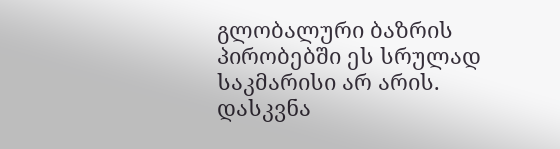გლობალური ბაზრის პირობებში ეს სრულად საკმარისი არ არის.
დასკვნა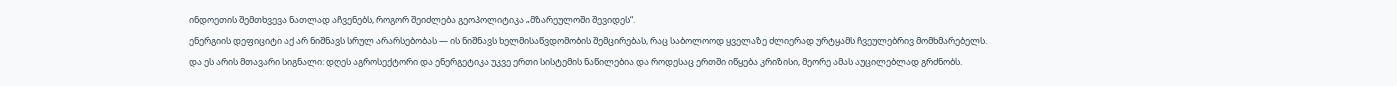ინდოეთის შემთხვევა ნათლად აჩვენებს, როგორ შეიძლება გეოპოლიტიკა „მზარეულოში შევიდეს“.
ენერგიის დეფიციტი აქ არ ნიშნავს სრულ არარსებობას — ის ნიშნავს ხელმისაწვდომობის შემცირებას, რაც საბოლოოდ ყველაზე ძლიერად ურტყამს ჩვეულებრივ მომხმარებელს.
და ეს არის მთავარი სიგნალი: დღეს აგროსექტორი და ენერგეტიკა უკვე ერთი სისტემის ნაწილებია და როდესაც ერთში იწყება კრიზისი, მეორე ამას აუცილებლად გრძნობს.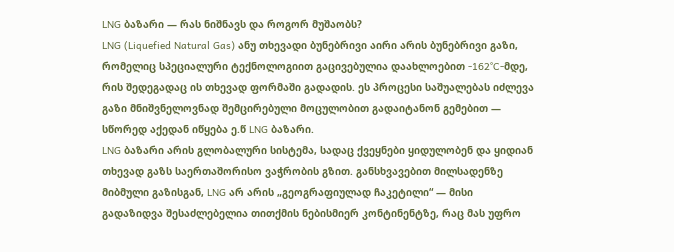LNG ბაზარი — რას ნიშნავს და როგორ მუშაობს?
LNG (Liquefied Natural Gas) ანუ თხევადი ბუნებრივი აირი არის ბუნებრივი გაზი, რომელიც სპეციალური ტექნოლოგიით გაცივებულია დაახლოებით -162°C-მდე, რის შედეგადაც ის თხევად ფორმაში გადადის. ეს პროცესი საშუალებას იძლევა გაზი მნიშვნელოვნად შემცირებული მოცულობით გადაიტანონ გემებით — სწორედ აქედან იწყება ე.წ LNG ბაზარი.
LNG ბაზარი არის გლობალური სისტემა, სადაც ქვეყნები ყიდულობენ და ყიდიან თხევად გაზს საერთაშორისო ვაჭრობის გზით. განსხვავებით მილსადენზე მიბმული გაზისგან, LNG არ არის „გეოგრაფიულად ჩაკეტილი“ — მისი გადაზიდვა შესაძლებელია თითქმის ნებისმიერ კონტინენტზე, რაც მას უფრო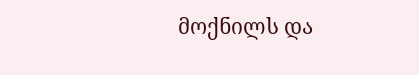მოქნილს და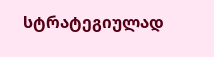სტრატეგიულად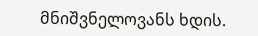მნიშვნელოვანს ხდის.